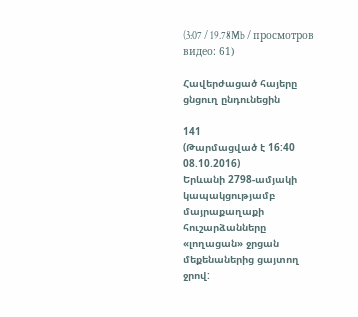(3:07 / 19.78Mb / просмотров видео: 61)

Հավերժացած հայերը ցնցուղ ընդունեցին

141
(Թարմացված է 16:40 08.10.2016)
Երևանի 2798-ամյակի կապակցությամբ մայրաքաղաքի հուշարձանները «լողացան» ջրցան մեքենաներից ցայտող ջրով: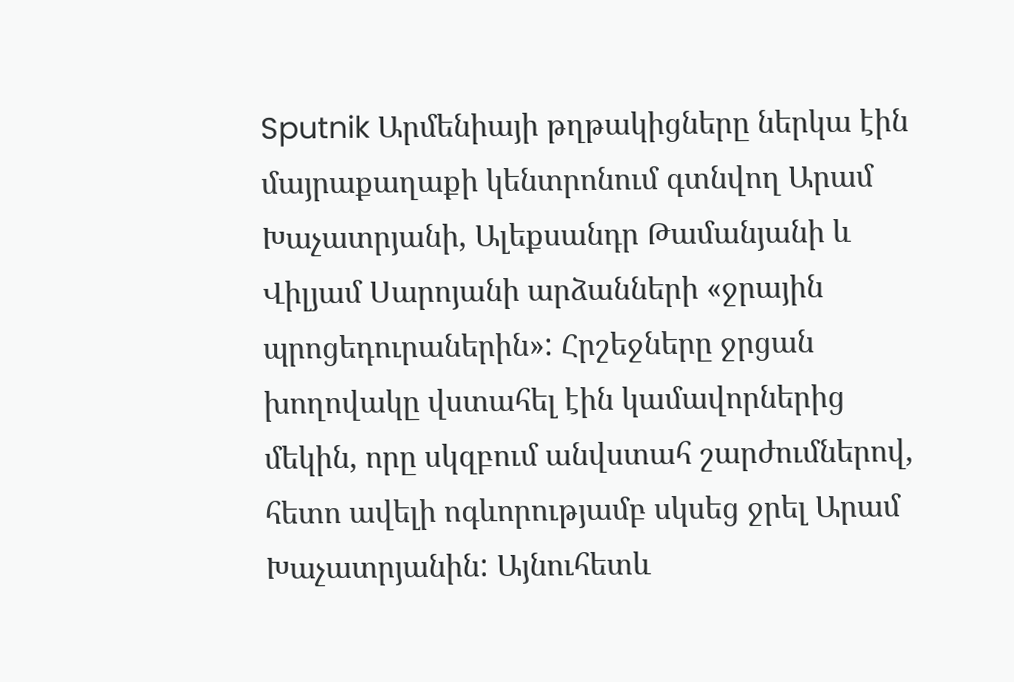Sputnik Արմենիայի թղթակիցները ներկա էին մայրաքաղաքի կենտրոնում գտնվող Արամ Խաչատրյանի, Ալեքսանդր Թամանյանի և Վիլյամ Սարոյանի արձանների «ջրային պրոցեդուրաներին»: Հրշեջները ջրցան խողովակը վստահել էին կամավորներից մեկին, որը սկզբում անվստահ շարժումներով, հետո ավելի ոգևորությամբ սկսեց ջրել Արամ Խաչատրյանին: Այնուհետև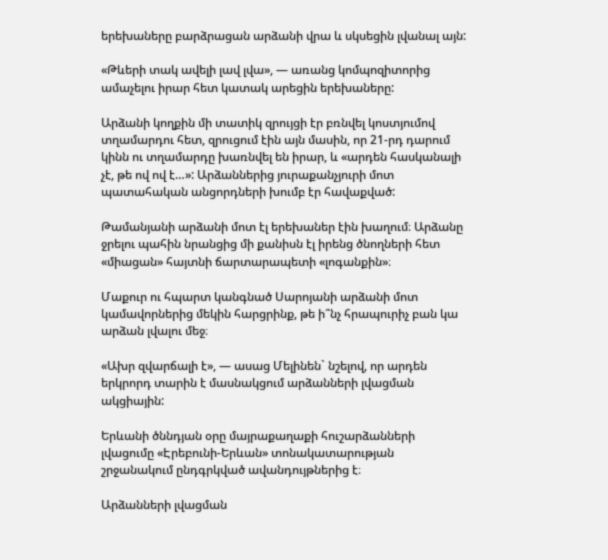երեխաները բարձրացան արձանի վրա և սկսեցին լվանալ այն:

«Թևերի տակ ավելի լավ լվա», — առանց կոմպոզիտորից ամաչելու իրար հետ կատակ արեցին երեխաները:

Արձանի կողքին մի տատիկ զրույցի էր բռնվել կոստյումով տղամարդու հետ, զրուցում էին այն մասին, որ 21-րդ դարում կինն ու տղամարդը խառնվել են իրար, և «արդեն հասկանալի չէ, թե ով ով է…»: Արձաններից յուրաքանչյուրի մոտ պատահական անցորդների խումբ էր հավաքված:

Թամանյանի արձանի մոտ էլ երեխաներ էին խաղում։ Արձանը ջրելու պահին նրանցից մի քանիսն էլ իրենց ծնողների հետ «միացան» հայտնի ճարտարապետի «լոգանքին»։

Մաքուր ու հպարտ կանգնած Սարոյանի արձանի մոտ կամավորներից մեկին հարցրինք, թե ի՞նչ հրապուրիչ բան կա արձան լվալու մեջ։

«Ախր զվարճալի է», — ասաց Մելինեն` նշելով, որ արդեն երկրորդ տարին է մասնակցում արձանների լվացման ակցիային:

Երևանի ծննդյան օրը մայրաքաղաքի հուշարձանների լվացումը «Էրեբունի-Երևան» տոնակատարության շրջանակում ընդգրկված ավանդույթներից է։

Արձանների լվացման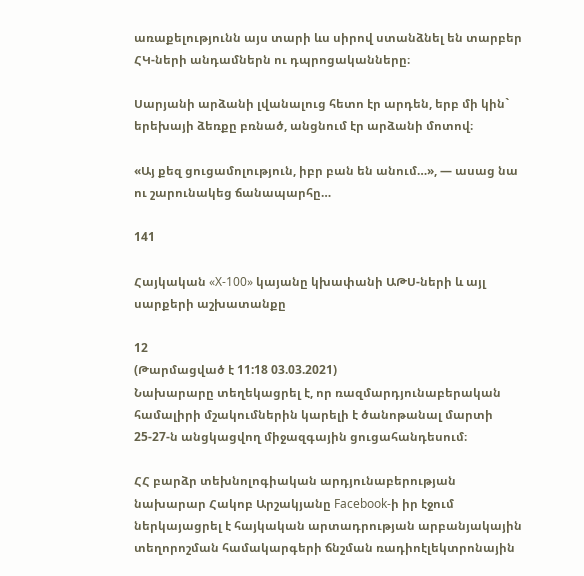առաքելությունն այս տարի ևս սիրով ստանձնել են տարբեր ՀԿ-ների անդամներն ու դպրոցականները։

Սարյանի արձանի լվանալուց հետո էր արդեն, երբ մի կին` երեխայի ձեռքը բռնած, անցնում էր արձանի մոտով։

«Այ քեզ ցուցամոլություն, իբր բան են անում…», — ասաց նա ու շարունակեց ճանապարհը…

141

Հայկական «X-100» կայանը կխափանի ԱԹՍ-ների և այլ սարքերի աշխատանքը

12
(Թարմացված է 11:18 03.03.2021)
Նախարարը տեղեկացրել է, որ ռազմարդյունաբերական համալիրի մշակումներին կարելի է ծանոթանալ մարտի 25-27-ն անցկացվող միջազգային ցուցահանդեսում։

ՀՀ բարձր տեխնոլոգիական արդյունաբերության նախարար Հակոբ Արշակյանը Facebook-ի իր էջում ներկայացրել է հայկական արտադրության արբանյակային տեղորոշման համակարգերի ճնշման ռադիոէլեկտրոնային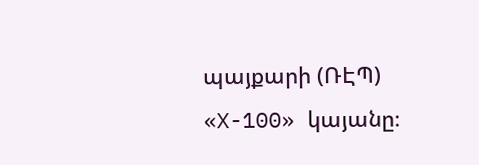պայքարի (ՌԷՊ) «X-100» կայանը։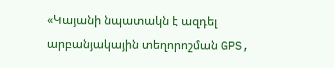«Կայանի նպատակն է ազդել արբանյակային տեղորոշման GPS,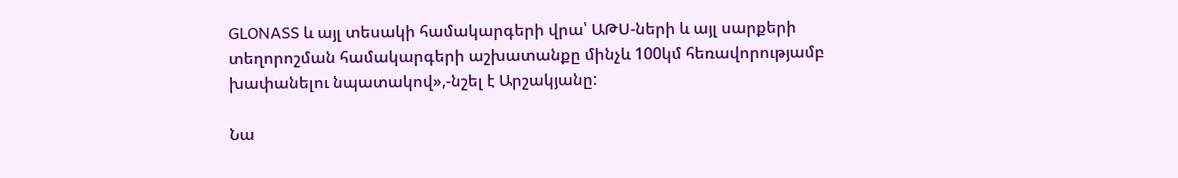GLONASS և այլ տեսակի համակարգերի վրա՝ ԱԹՍ-ների և այլ սարքերի տեղորոշման համակարգերի աշխատանքը մինչև 100կմ հեռավորությամբ խափանելու նպատակով»,-նշել է Արշակյանը:

Նա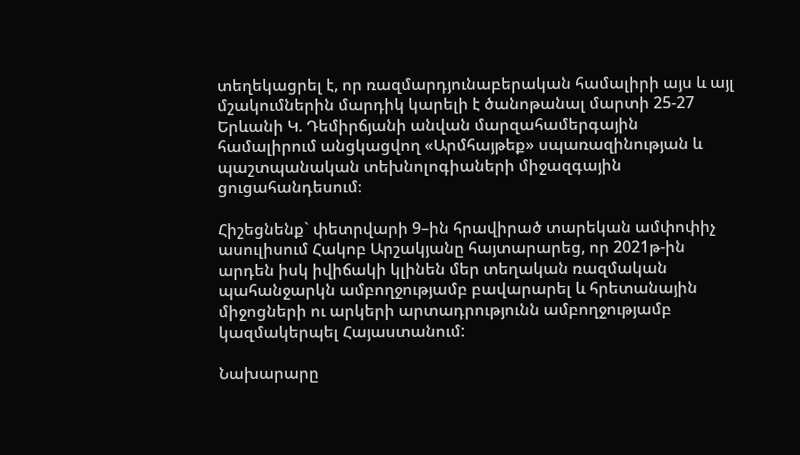տեղեկացրել է, որ ռազմարդյունաբերական համալիրի այս և այլ մշակումներին մարդիկ կարելի է ծանոթանալ մարտի 25-27 Երևանի Կ. Դեմիրճյանի անվան մարզահամերգային համալիրում անցկացվող «Արմհայթեք» սպառազինության և պաշտպանական տեխնոլոգիաների միջազգային ցուցահանդեսում։

Հիշեցնենք` փետրվարի 9–ին հրավիրած տարեկան ամփոփիչ ասուլիսում Հակոբ Արշակյանը հայտարարեց, որ 2021թ-ին արդեն իսկ իվիճակի կլինեն մեր տեղական ռազմական պահանջարկն ամբողջությամբ բավարարել և հրետանային միջոցների ու արկերի արտադրությունն ամբողջությամբ կազմակերպել Հայաստանում:

Նախարարը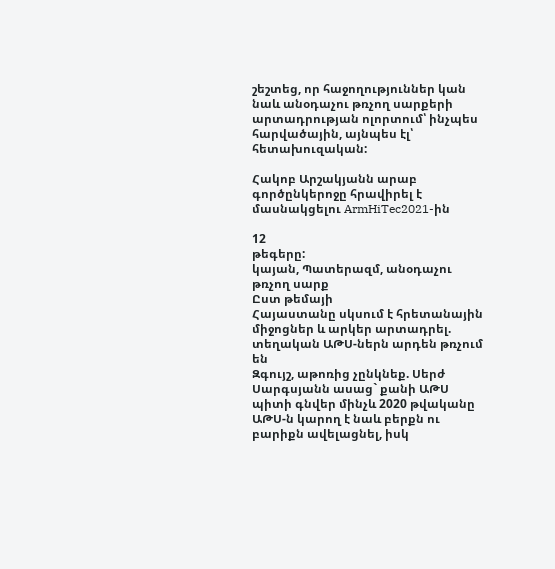շեշտեց, որ հաջողություններ կան նաև անօդաչու թռչող սարքերի արտադրության ոլորտում՝ ինչպես հարվածային, այնպես էլ՝ հետախուզական:

Հակոբ Արշակյանն արաբ գործընկերոջը հրավիրել է մասնակցելու ArmHiTec2021-ին

12
թեգերը:
կայան, Պատերազմ, անօդաչու թռչող սարք
Ըստ թեմայի
Հայաստանը սկսում է հրետանային միջոցներ և արկեր արտադրել. տեղական ԱԹՍ-ներն արդեն թռչում են
Զգույշ, աթոռից չընկնեք. Սերժ Սարգսյանն ասաց` քանի ԱԹՍ պիտի գնվեր մինչև 2020 թվականը
ԱԹՍ-ն կարող է նաև բերքն ու բարիքն ավելացնել, իսկ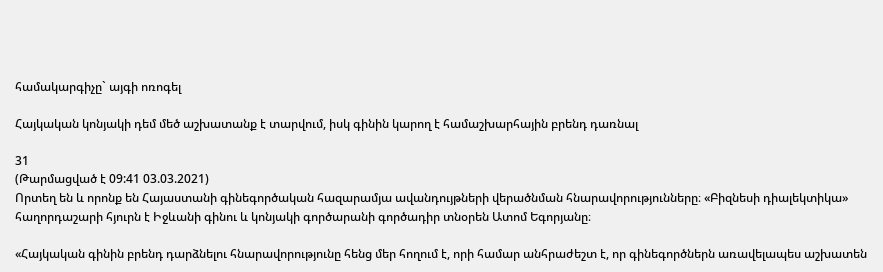համակարգիչը` այգի ոռոգել

Հայկական կոնյակի դեմ մեծ աշխատանք է տարվում, իսկ գինին կարող է համաշխարհային բրենդ դառնալ

31
(Թարմացված է 09:41 03.03.2021)
Որտեղ են և որոնք են Հայաստանի գինեգործական հազարամյա ավանդույթների վերածնման հնարավորությունները։ «Բիզնեսի դիալեկտիկա» հաղորդաշարի հյուրն է Իջևանի գինու և կոնյակի գործարանի գործադիր տնօրեն Ատոմ Եգորյանը։

«Հայկական գինին բրենդ դարձնելու հնարավորությունը հենց մեր հողում է, որի համար անհրաժեշտ է, որ գինեգործներն առավելապես աշխատեն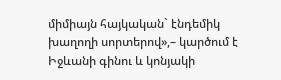միմիայն հայկական` էնդեմիկ խաղողի սորտերով»,– կարծում է Իջևանի գինու և կոնյակի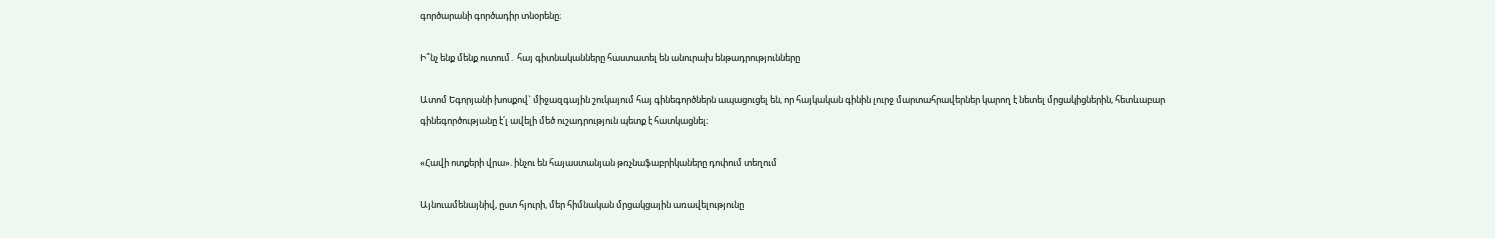գործարանի գործադիր տնօրենը։

Ի՞նչ ենք մենք ուտում․ հայ գիտնականները հաստատել են անուրախ ենթադրությունները

Ատոմ Եգորյանի խոսքով` միջազգային շուկայում հայ գինեգործներն ապացուցել են, որ հայկական գինին լուրջ մարտահրավերներ կարող է նետել մրցակիցներին, հետևաբար գինեգործությանը է՛լ ավելի մեծ ուշադրություն պետք է հատկացնել։

«Հավի ոտքերի վրա». ինչու են հայաստանյան թռչնաֆաբրիկաները դոփում տեղում

Այնուամենայնիվ, ըստ հյուրի, մեր հիմնական մրցակցային առավելությունը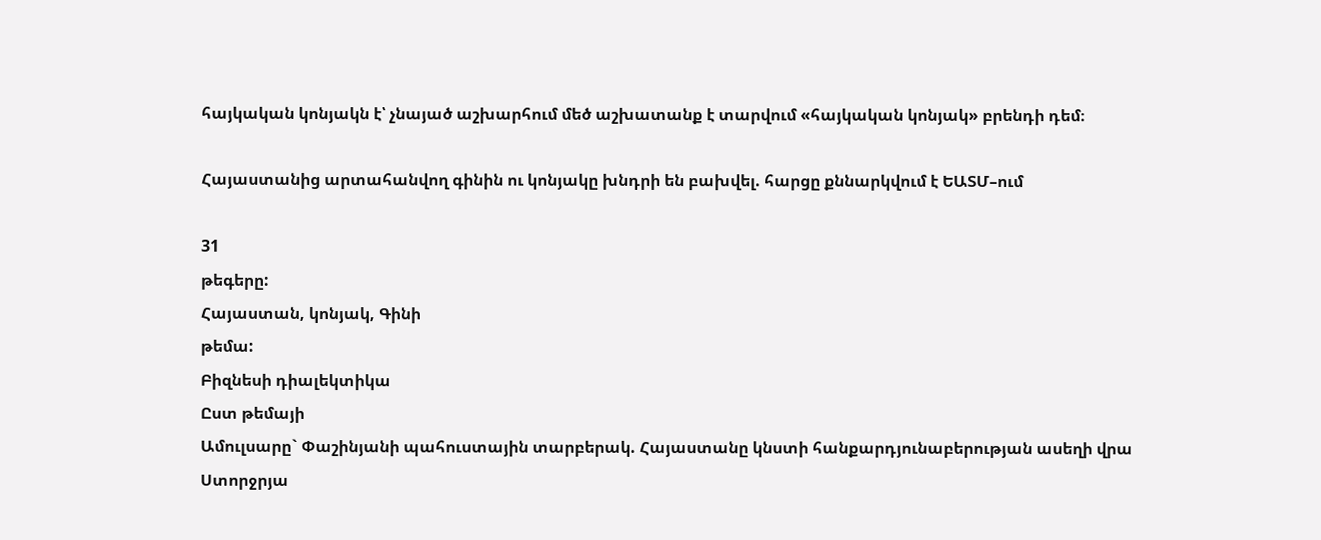հայկական կոնյակն է՝ չնայած աշխարհում մեծ աշխատանք է տարվում «հայկական կոնյակ» բրենդի դեմ։

Հայաստանից արտահանվող գինին ու կոնյակը խնդրի են բախվել. հարցը քննարկվում է ԵԱՏՄ–ում

31
թեգերը:
Հայաստան, կոնյակ, Գինի
թեմա:
Բիզնեսի դիալեկտիկա
Ըստ թեմայի
Ամուլսարը` Փաշինյանի պահուստային տարբերակ. Հայաստանը կնստի հանքարդյունաբերության ասեղի վրա
Ստորջրյա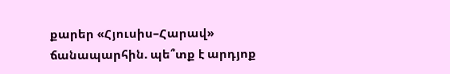քարեր «Հյուսիս–Հարավ» ճանապարհին. պե՞տք է արդյոք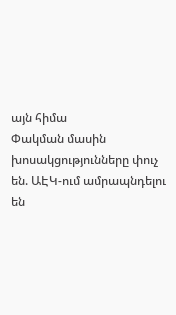այն հիմա
Փակման մասին խոսակցությունները փուչ են. ԱԷԿ-ում ամրապնդելու են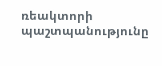ռեակտորի պաշտպանությունը